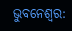ଭୁବନେଶ୍ବର: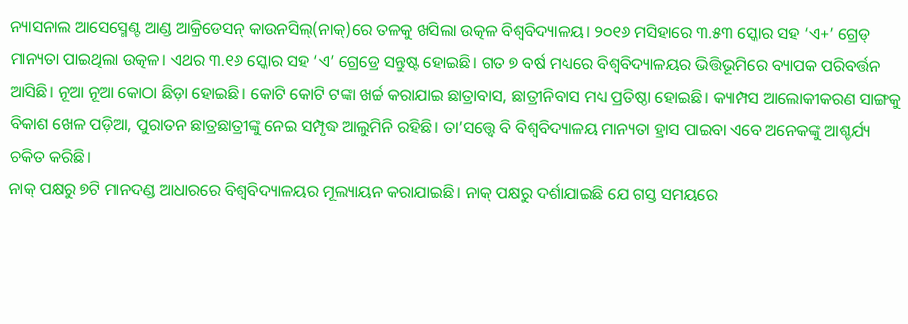ନ୍ୟାସନାଲ ଆସେସ୍ମେଣ୍ଟ ଆଣ୍ଡ ଆକ୍ରିଡେସନ୍ କାଉନସିଲ୍(ନାକ୍)ରେ ତଳକୁ ଖସିଲା ଉତ୍କଳ ବିଶ୍ବବିଦ୍ୟାଳୟ। ୨୦୧୬ ମସିହାରେ ୩.୫୩ ସ୍କୋର ସହ ‘ଏ+’ ଗ୍ରେଡ୍ ମାନ୍ୟତା ପାଇଥିଲା ଉତ୍କଳ। ଏଥର ୩.୧୬ ସ୍କୋର ସହ ‘ଏ’ ଗ୍ରେଡ୍ରେ ସନ୍ତୁଷ୍ଟ ହୋଇଛି। ଗତ ୭ ବର୍ଷ ମଧ୍ୟରେ ବିଶ୍ବବିଦ୍ୟାଳୟର ଭିତ୍ତିଭୂମିରେ ବ୍ୟାପକ ପରିବର୍ତ୍ତନ ଆସିଛି। ନୂଆ ନୂଆ କୋଠା ଛିଡ଼ା ହୋଇଛି। କୋଟି କୋଟି ଟଙ୍କା ଖର୍ଚ୍ଚ କରାଯାଇ ଛାତ୍ରାବାସ, ଛାତ୍ରୀନିବାସ ମଧ୍ୟ ପ୍ରତିଷ୍ଠା ହୋଇଛି। କ୍ୟାମ୍ପସ ଆଲୋକୀକରଣ ସାଙ୍ଗକୁ ବିକାଶ ଖେଳ ପଡ଼ିଆ, ପୁରାତନ ଛାତ୍ରଛାତ୍ରୀଙ୍କୁ ନେଇ ସମ୍ପୃଦ୍ଧ ଆଲୁମିନି ରହିଛି। ତା’ସତ୍ତ୍ବେ ବି ବିଶ୍ବବିଦ୍ୟାଳୟ ମାନ୍ୟତା ହ୍ରାସ ପାଇବା ଏବେ ଅନେକଙ୍କୁ ଆଶ୍ଚର୍ଯ୍ୟ ଚକିତ କରିଛି।
ନାକ୍ ପକ୍ଷରୁ ୭ଟି ମାନଦଣ୍ଡ ଆଧାରରେ ବିଶ୍ବବିଦ୍ୟାଳୟର ମୂଲ୍ୟାୟନ କରାଯାଇଛି। ନାକ୍ ପକ୍ଷରୁ ଦର୍ଶାଯାଇଛି ଯେ ଗସ୍ତ ସମୟରେ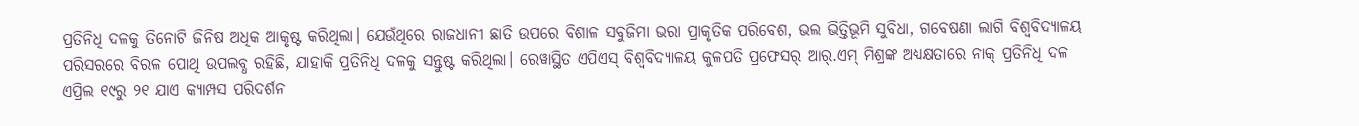ପ୍ରତିନିଧି ଦଳକୁ ତିନୋଟି ଜିନିଷ ଅଧିକ ଆକୃଷ୍ଟ କରିଥିଲା। ଯେଉଁଥିରେ ରାଜଧାନୀ ଛାତି ଉପରେ ବିଶାଳ ସବୁଜିମା ଭରା ପ୍ରାକୃତିକ ପରିବେଶ, ଭଲ ଭିତ୍ତିଭୂମି ସୁବିଧା, ଗବେଷଣା ଲାଗି ବିଶ୍ବବିଦ୍ୟାଳୟ ପରିସରରେ ବିରଳ ପୋଥି ଉପଲବ୍ଧ ରହିଛି, ଯାହାକି ପ୍ରତିନିଧି ଦଳକୁ ସନ୍ତୁଷ୍ଟ କରିଥିଲା। ରେୱାସ୍ଥିତ ଏପିଏସ୍ ବିଶ୍ବବିଦ୍ୟାଳୟ କୁଳପତି ପ୍ରଫେସର୍ ଆର୍.ଏମ୍ ମିଶ୍ରଙ୍କ ଅଧ୍ୟକ୍ଷତାରେ ନାକ୍ ପ୍ରତିନିଧି ଦଳ ଏପ୍ରିଲ ୧୯ରୁ ୨୧ ଯାଏ କ୍ୟାମ୍ପସ ପରିଦର୍ଶନ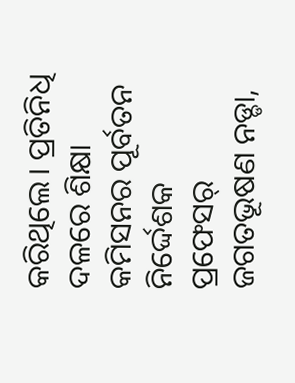କରିଥିଲେ। ପ୍ରତିନିଧି ଦଳରେ ଶିକ୍ଷା କମିସନର ପୂର୍ବତନ ନିର୍ଦ୍ଦେଶକ ପ୍ରଫେସର୍ ଜଗତଭୂଷଣ ନଡ୍ଡା,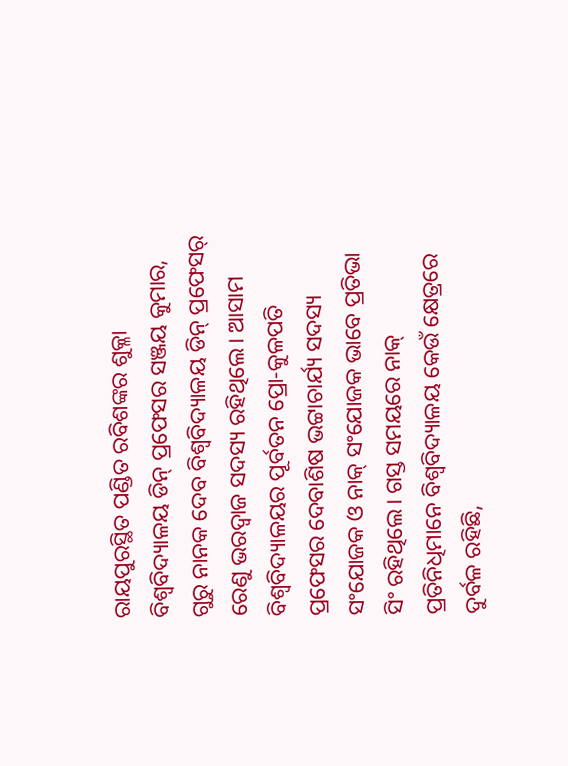ରାୟପୁରସ୍ଥିତ ପଣ୍ଡିତ ରବିଶଙ୍କର ଶୁକ୍ଳା ବିଶ୍ବବିଦ୍ୟାଳୟ ଡିନ୍ ପ୍ରଫେସର ସଞ୍ଜୟ କୁମାର, ଗୁରୁ ନାନକ ଦେବ ବିଶ୍ବବିଦ୍ୟାଳୟ ଡିନ୍ ପ୍ରଫେସର୍ ରେଣୁ ଭରଦ୍ବାଜ ସଦସ୍ୟ ରହିଥିଲେ। ଆସାମ ବିଶ୍ବବିଦ୍ୟାଳୟର ପୂର୍ବତନ ପ୍ରୋ-କୁଳପତି ପ୍ରଫେସର ଦେବାଶିଷ ଭଟ୍ଟାଚାର୍ଯ୍ୟ ସଦସ୍ୟ ସଂଯୋଜକ ଓ ନାକ୍ ସଂଯୋଜକ ଭାବେ ପ୍ରତିଭା ସିଂ ରହିଥିଲେ। ଗସ୍ତ ସମୟରେ ନାକ୍ ପ୍ରତିନିଧିମାନେ ବିଶ୍ବବିଦ୍ୟାଳୟ କେଉଁ କ୍ଷେତ୍ରରେ ଦୁର୍ବଳ ରହିଛି,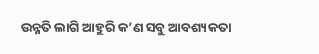ଉନ୍ନତି ଲାଗି ଆହୁରି କ’ଣ ସବୁ ଆବଶ୍ୟକତା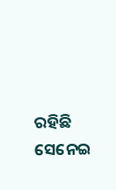ରହିଛି ସେନେଇ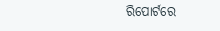ରିପୋର୍ଟରେ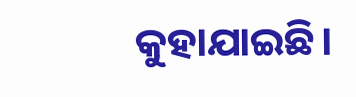କୁହାଯାଇଛି।